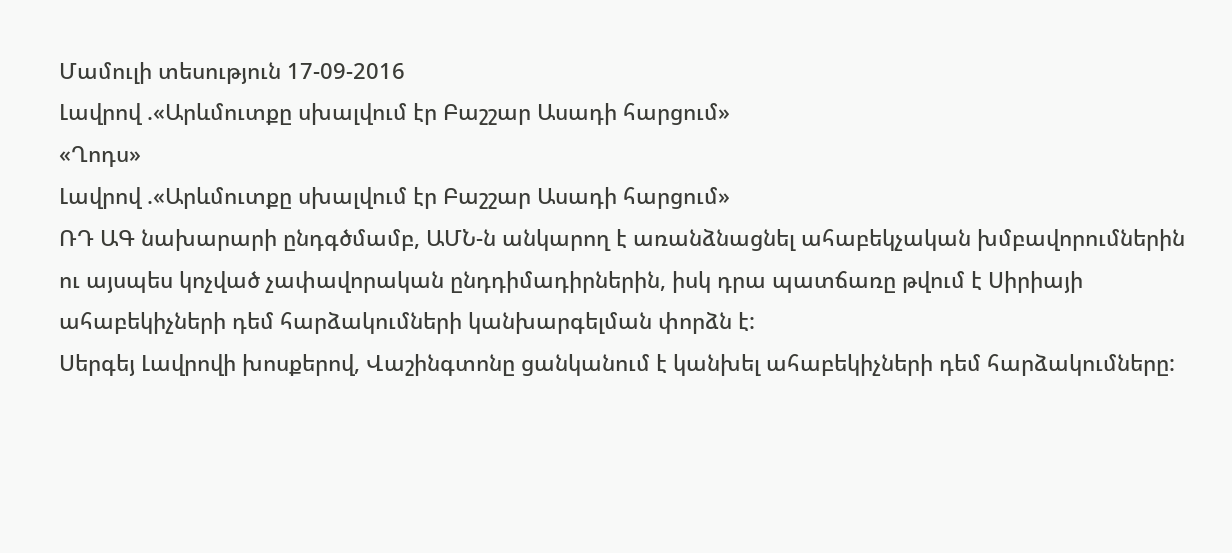Մամուլի տեսություն 17-09-2016
Լավրով .«Արևմուտքը սխալվում էր Բաշշար Ասադի հարցում»
«Ղոդս»
Լավրով .«Արևմուտքը սխալվում էր Բաշշար Ասադի հարցում»
ՌԴ ԱԳ նախարարի ընդգծմամբ, ԱՄՆ-ն անկարող է առանձնացնել ահաբեկչական խմբավորումներին ու այսպես կոչված չափավորական ընդդիմադիրներին, իսկ դրա պատճառը թվում է Սիրիայի ահաբեկիչների դեմ հարձակումների կանխարգելման փորձն է:
Սերգեյ Լավրովի խոսքերով, Վաշինգտոնը ցանկանում է կանխել ահաբեկիչների դեմ հարձակումները: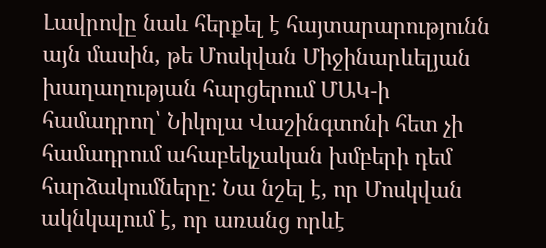Լավրովը նաև հերքել է հայտարարությունն այն մասին, թե Մոսկվան Միջինարևելյան խաղաղության հարցերում ՄԱԿ-ի համադրող՝ Նիկոլա Վաշինգտոնի հետ չի համադրում ահաբեկչական խմբերի դեմ հարձակումները: Նա նշել է, որ Մոսկվան ակնկալում է, որ առանց որևէ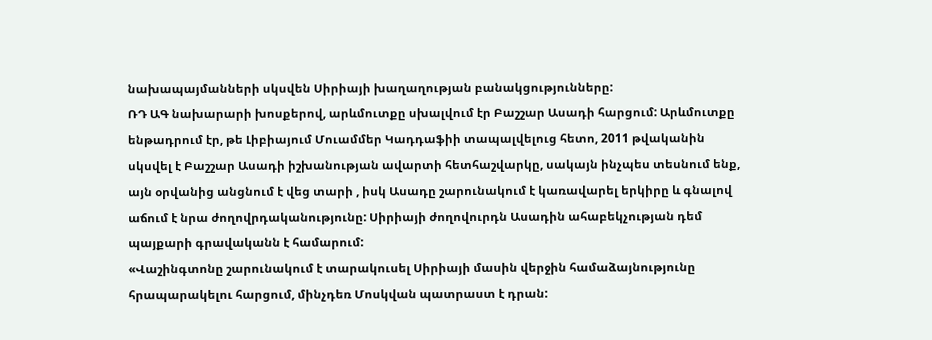նախապայմանների սկսվեն Սիրիայի խաղաղության բանակցությունները:
ՌԴ ԱԳ նախարարի խոսքերով, արևմուտքը սխալվում էր Բաշշար Ասադի հարցում: Արևմուտքը ենթադրում էր, թե Լիբիայում Մուամմեր Կադդաֆիի տապալվելուց հետո, 2011 թվականին սկսվել է Բաշշար Ասադի իշխանության ավարտի հետհաշվարկը, սակայն ինչպես տեսնում ենք, այն օրվանից անցնում է վեց տարի , իսկ Ասադը շարունակում է կառավարել երկիրը և գնալով աճում է նրա ժողովրդականությունը: Սիրիայի ժողովուրդն Ասադին ահաբեկչության դեմ պայքարի գրավականն է համարում:
«Վաշինգտոնը շարունակում է տարակուսել Սիրիայի մասին վերջին համաձայնությունը հրապարակելու հարցում, մինչդեռ Մոսկվան պատրաստ է դրան: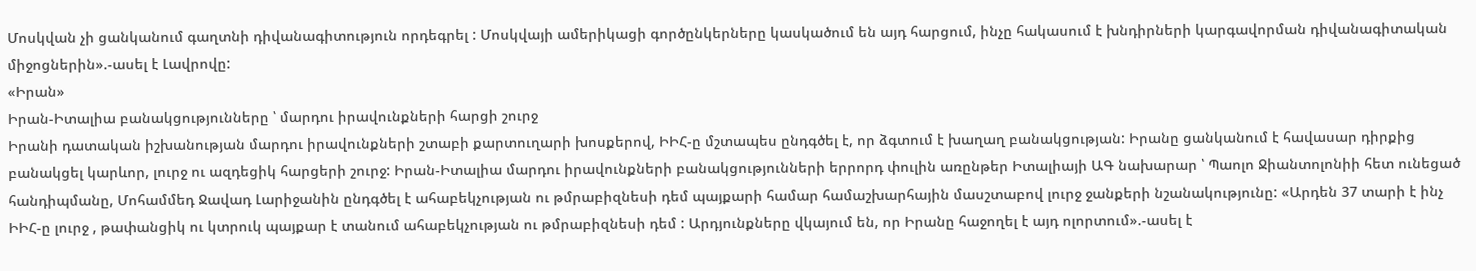Մոսկվան չի ցանկանում գաղտնի դիվանագիտություն որդեգրել : Մոսկվայի ամերիկացի գործընկերները կասկածում են այդ հարցում, ինչը հակասում է խնդիրների կարգավորման դիվանագիտական միջոցներին».-ասել է Լավրովը:
«Իրան»
Իրան-Իտալիա բանակցությունները ՝ մարդու իրավունքների հարցի շուրջ
Իրանի դատական իշխանության մարդու իրավունքների շտաբի քարտուղարի խոսքերով, ԻԻՀ-ը մշտապես ընդգծել է, որ ձգտում է խաղաղ բանակցության: Իրանը ցանկանում է հավասար դիրքից բանակցել կարևոր, լուրջ ու ազդեցիկ հարցերի շուրջ: Իրան-Իտալիա մարդու իրավունքների բանակցությունների երրորդ փուլին առընթեր Իտալիայի ԱԳ նախարար ՝ Պաոլո Ջիանտոլոնիի հետ ունեցած հանդիպմանը, Մոհամմեդ Ջավադ Լարիջանին ընդգծել է ահաբեկչության ու թմրաբիզնեսի դեմ պայքարի համար համաշխարհային մասշտաբով լուրջ ջանքերի նշանակությունը: «Արդեն 37 տարի է ինչ ԻԻՀ-ը լուրջ , թափանցիկ ու կտրուկ պայքար է տանում ահաբեկչության ու թմրաբիզնեսի դեմ : Արդյունքները վկայում են, որ Իրանը հաջողել է այդ ոլորտում».-ասել է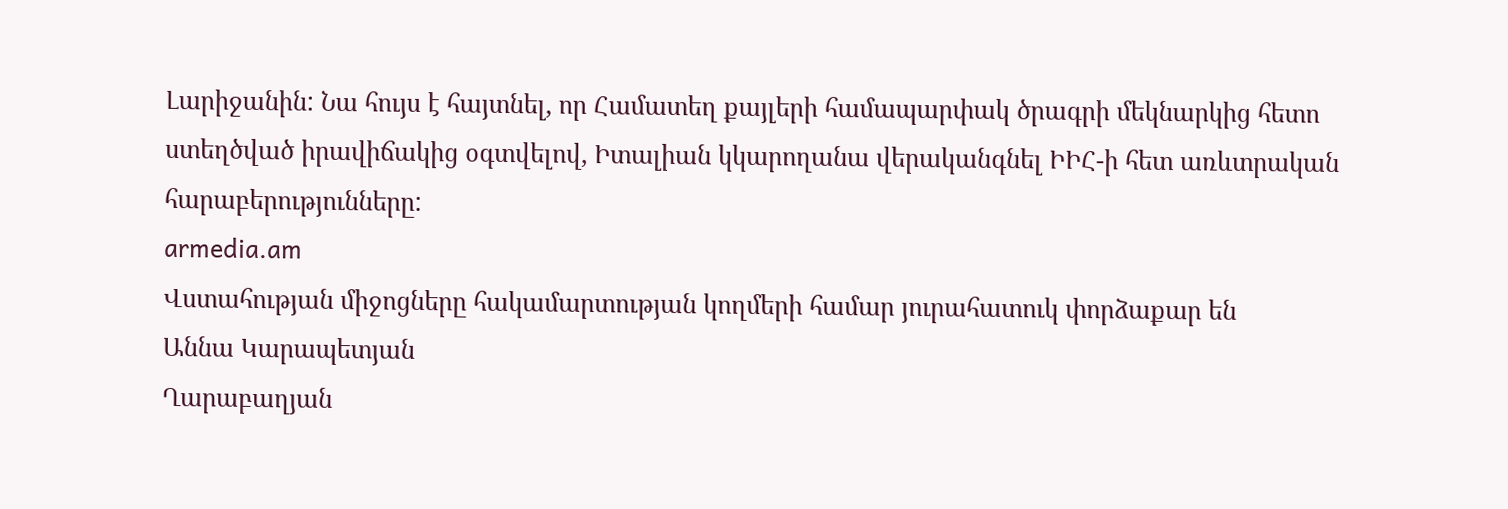Լարիջանին: Նա հույս է հայտնել, որ Համատեղ քայլերի համապարփակ ծրագրի մեկնարկից հետո ստեղծված իրավիճակից օգտվելով, Իտալիան կկարողանա վերականգնել ԻԻՀ-ի հետ առևտրական հարաբերությունները:
armedia.am
Վստահության միջոցները հակամարտության կողմերի համար յուրահատուկ փորձաքար են
Աննա Կարապետյան
Ղարաբաղյան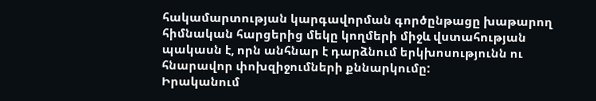հակամարտության կարգավորման գործընթացը խաթարող հիմնական հարցերից մեկը կողմերի միջև վստահության պակասն է, որն անհնար է դարձնում երկխոսությունն ու հնարավոր փոխզիջումների քննարկումը:
Իրականում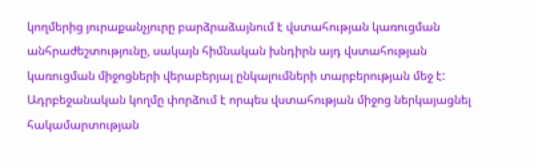կողմերից յուրաքանչյուրը բարձրաձայնում է վստահության կառուցման անհրաժեշտությունը, սակայն հիմնական խնդիրն այդ վստահության կառուցման միջոցների վերաբերյալ ընկալումների տարբերության մեջ է:
Ադրբեջանական կողմը փորձում է որպես վստահության միջոց ներկայացնել հակամարտության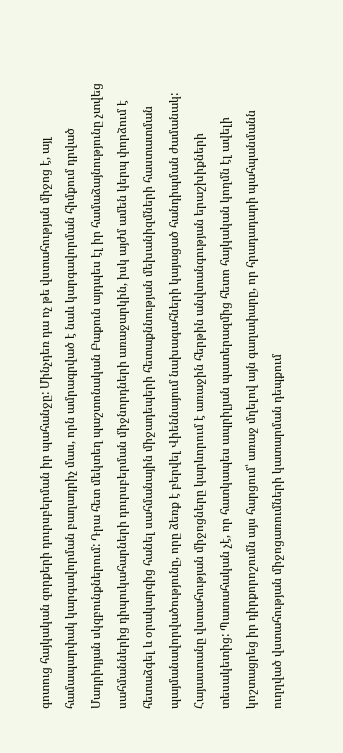գոտուց հայկական զորքերի դուրսբերման իր պահանջը: Մինչդեռ դա ոչ թե վստահության միջոց է, այլ համապարփակ կարգավորման բաղադրիչ մաս, որն ամրագրված է նաև կարգավորման հիմքում դրված Մադրիդյան սկզբունքներում: Դրա հետ մեկտեղ պաշտոնական Բաքուն այդպես էլ իր համաձայնությունը չտվեց սահմաններից դիպուկահարների դուրսբերման միջնորդների առաջարկին, իսկ այժմ ամեն կերպ փորձում է հետաձգել և օրակարգից հանել սահմանային միջադեպերի հետաքննության մեխանիզմների հաստատման պայմանավորվածությունը, որը ձեռք է բերվել Վիեննայում նախագահների կայացած հանդիպման ժամանակ:
Հայաստանը վստահության միջոցները կարևորում է առաջին հերթին անվտանգության երաշխիքների տեսակետից: Պատահական չէ, որ հատկապես ապրիլյան պատերազմից հետո հայկական կողմն էլ ավելի կոշտացրեց իր դիրքորոշումն այս հարցում՝ առաջ մղելով այն գաղափարը, որ հրադադարի պահպանմանն ուղղված վստահության միջոցառումների կատարման դեպքում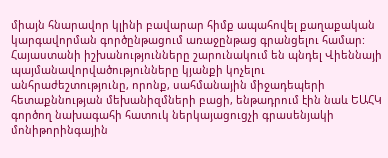միայն հնարավոր կլինի բավարար հիմք ապահովել քաղաքական կարգավորման գործընթացում առաջընթաց գրանցելու համար: Հայաստանի իշխանությունները շարունակում են պնդել Վիեննայի պայմանավորվածությունները կյանքի կոչելու անհրաժեշտությունը, որոնք, սահմանային միջադեպերի հետաքննության մեխանիզմների բացի, ենթադրում էին նաև ԵԱՀԿ գործող նախագահի հատուկ ներկայացուցչի գրասենյակի մոնիթորինգային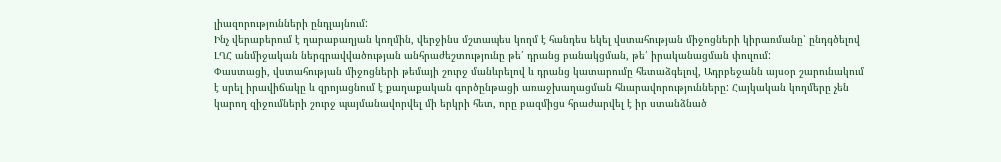լիազորությունների ընդլայնում:
Ինչ վերաբերում է ղարաբաղյան կողմին, վերջինս մշտապես կողմ է հանդես եկել վստահության միջոցների կիրառմանը՝ ընդգծելով ԼՂՀ անմիջական ներգրավվածության անհրաժեշտությունը թե՛ դրանց բանակցման, թե՛ իրականացման փուլում:
Փաստացի, վստահության միջոցների թեմայի շուրջ մանևրելով և դրանց կատարումը հետաձգելով, Ադրբեջանն այսօր շարունակում է սրել իրավիճակը և զրոյացնում է քաղաքական գործընթացի առաջխաղացման հնարավորությունները: Հայկական կողմերը չեն կարող զիջումների շուրջ պայմանավորվել մի երկրի հետ, որը բազմիցս հրաժարվել է իր ստանձնած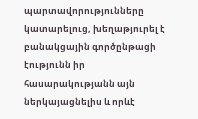պարտավորությունները կատարելուց, խեղաթյուրել է բանակցային գործընթացի էությունն իր հասարակությանն այն ներկայացնելիս և որևէ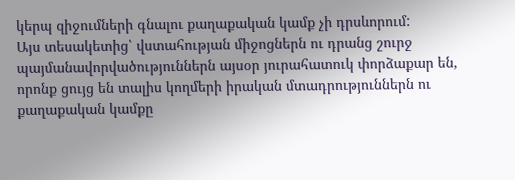կերպ զիջումների գնալու քաղաքական կամք չի դրսևորում:
Այս տեսակետից՝ վստահության միջոցներն ու դրանց շուրջ պայմանավորվածություններն այսօր յուրահատուկ փորձաքար են, որոնք ցույց են տալիս կողմերի իրական մտադրություններն ու քաղաքական կամքը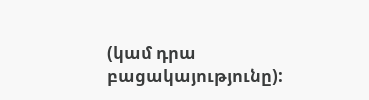(կամ դրա բացակայությունը):